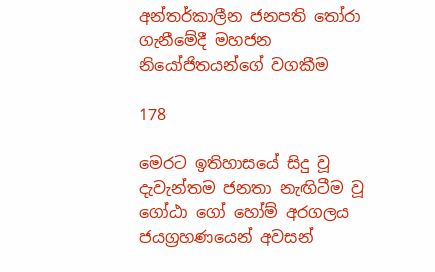අන්තර්කාලීන ජනපති තෝරා ගැනීමේදී මහජන නියෝජිතයන්ගේ වගකීම

178

මෙරට ඉතිහාසයේ සිදු වූ දැවැන්තම ජනතා නැඟිටීම වූ ගෝඨා ගෝ හෝම් අරගලය ජයග්‍රහණයෙන් අවසන්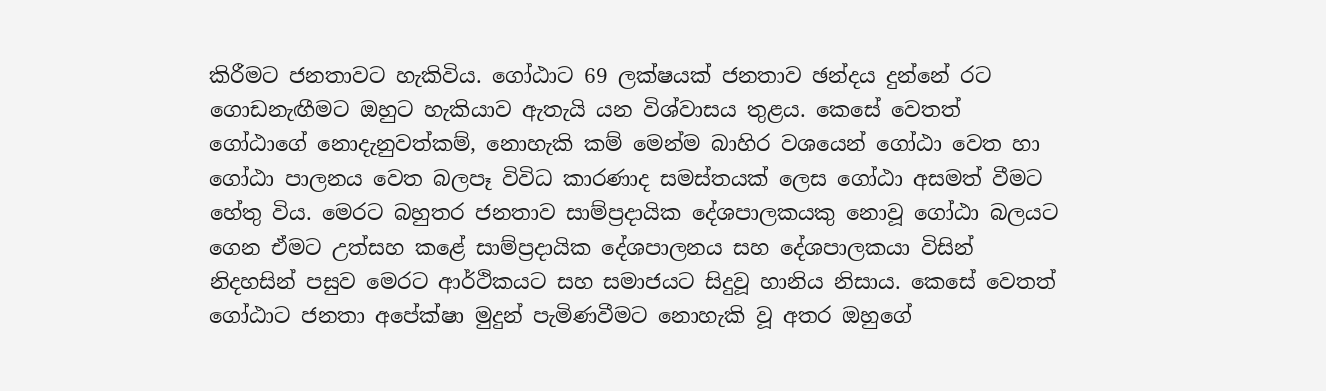කිරීමට ජනතාවට හැකිවිය. ගෝඨාට 69 ලක්ෂයක් ජනතාව ඡන්දය දුන්නේ රට ගොඩනැඟීමට ඔහුට හැකියාව ඇතැයි යන විශ්වාසය තුළය. කෙසේ වෙතත් ගෝඨාගේ නොදැනුවත්කම්, නොහැකි කම් මෙන්ම බාහිර වශයෙන් ගෝඨා වෙත හා ගෝඨා පාලනය වෙත බලපෑ විවිධ කාරණාද සමස්තයක් ලෙස ගෝඨා අසමත් වීමට හේතු විය. මෙරට බහුතර ජනතාව සාම්ප්‍රදායික දේශපාලකයකු නොවූ ගෝඨා බලයට ගෙන ඒමට උත්සහ කළේ සාම්ප්‍රදායික දේශපාලනය සහ දේශපාලකයා විසින් නිදහසින් පසුව මෙරට ආර්ථිකයට සහ සමාජයට සිදුවූ හානිය නිසාය. කෙසේ වෙතත් ගෝඨාට ජනතා අපේක්ෂා මුදුන් පැමිණවීමට නොහැකි වූ අතර ඔහුගේ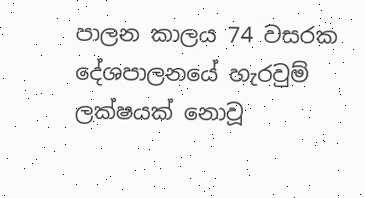පාලන කාලය 74 වසරක දේශපාලනයේ හැරවුම් ලක්ෂයක් නොවූ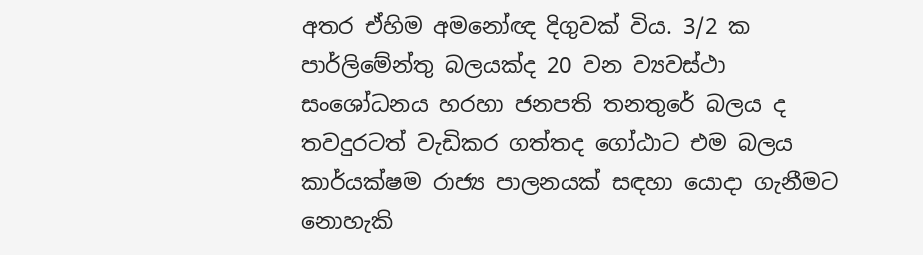අතර ඒහිම අමනෝඥ දිගුවක් විය. 3/2 ක පාර්ලිමේන්තු බලයක්ද 20 වන ව්‍යවස්ථා සංශෝධනය හරහා ජනපති තනතුරේ බලය ද තවදුරටත් වැඩිකර ගත්තද ගෝඨාට එම බලය කාර්යක්ෂම රාජ්‍ය පාලනයක් සඳහා යොදා ගැනීමට නොහැකි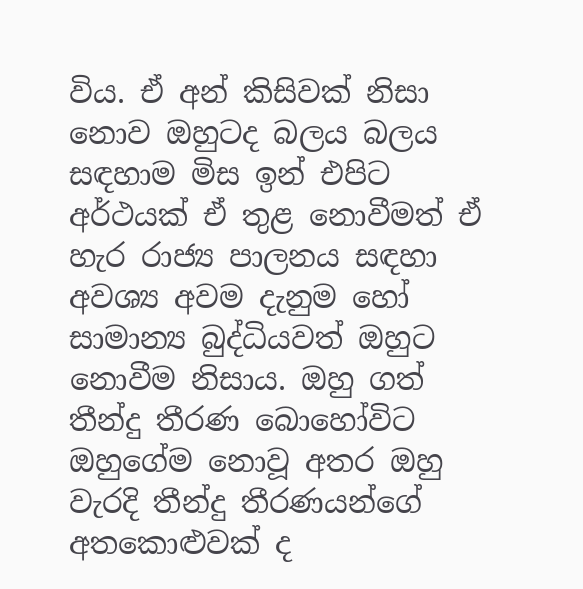විය. ඒ අන් කිසිවක් නිසා නොව ඔහුටද බලය බලය සඳහාම මිස ඉන් එපිට අර්ථයක් ඒ තුළ නොවීමත් ඒ හැර රාජ්‍ය පාලනය සඳහා අවශ්‍ය අවම දැනුම හෝ සාමාන්‍ය බුද්ධියවත් ඔහුට නොවීම නිසාය. ඔහු ගත් තීන්දු තීරණ බොහෝවිට ඔහුගේම නොවූ අතර ඔහු වැරදි තීන්දු තීරණයන්ගේ අතකොළුවක් ද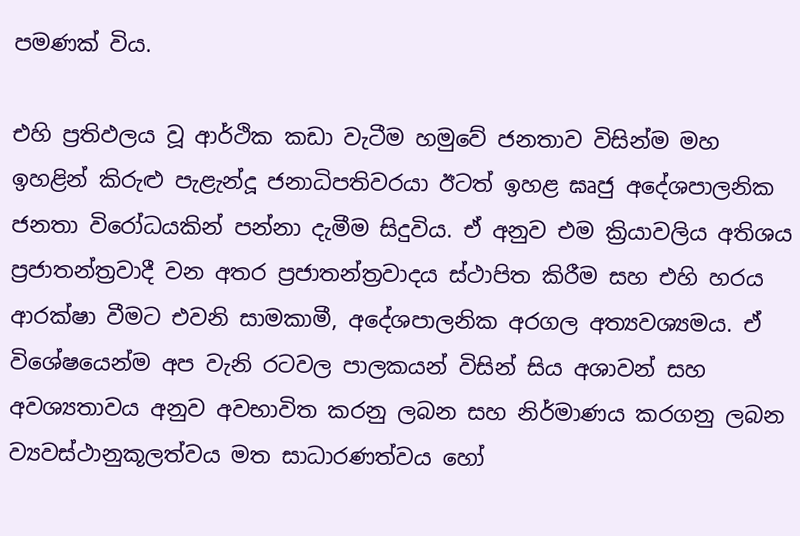පමණක් විය.

එහි ප්‍රතිඵලය වූ ආර්ථික කඩා වැටීම හමුවේ ජනතාව විසින්ම මහ ඉහළින් කිරුළු පැළැන්දූ ජනාධිපතිවරයා ඊටත් ඉහළ ඝෘජු අදේශපාලනික ජනතා විරෝධයකින් පන්නා දැමීම සිදුවිය. ඒ අනුව එම ක්‍රියාවලිය අතිශය ප්‍රජාතන්ත්‍රවාදී වන අතර ප්‍රජාතන්ත්‍රවාදය ස්ථාපිත කිරීම සහ එහි හරය ආරක්ෂා වීමට එවනි සාමකාමී, අදේශපාලනික අරගල අත්‍යවශ්‍යමය. ඒ විශේෂයෙන්ම අප වැනි රටවල පාලකයන් විසින් සිය අශාවන් සහ අවශ්‍යතාවය අනුව අවභාවිත කරනු ලබන සහ නිර්මාණය කරගනු ලබන ව්‍යවස්ථානුකූලත්වය මත සාධාරණත්වය හෝ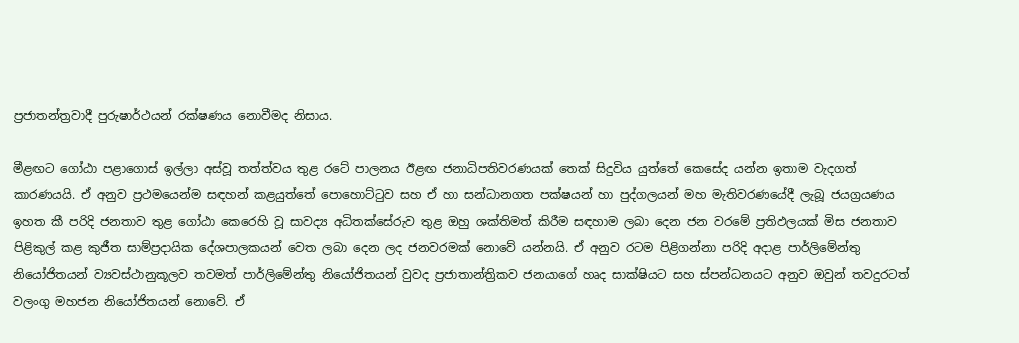ප්‍රජාතන්ත්‍රවාදී පුරුෂාර්ථයන් රක්ෂණය නොවීමද නිසාය.

මීළඟට ගෝඨා පළාගොස් ඉල්ලා අස්වූ තත්ත්වය තුළ රටේ පාලනය ඊළඟ ජනාධිපතිවරණයක් තෙක් සිදුවිය යුත්තේ කෙසේද යන්න ඉතාම වැදගත් කාරණයයි. ඒ අනුව ප්‍රථමයෙන්ම සඳහන් කළයුත්තේ පොහොට්ටුව සහ ඒ හා සන්ධානගත පක්ෂයන් හා පුද්ගලයන් මහ මැතිවරණයේදී ලැබූ ජයග්‍රයණය ඉහත කී පරිදි ජනතාව තුළ ගෝඨා කෙරෙහි වූ සාවද්‍ය අධිතක්සේරුව තුළ ඔහු ශක්තිමත් කිරීම සඳහාම ලබා දෙන ජන වරමේ ප්‍රතිඵලයක් මිස ජනතාව පිළිකුල් කළ කුජීත සාම්ප්‍රදායික දේශපාලකයන් වෙත ලබා දෙන ලද ජනවරමක් නොවේ යන්නයි. ඒ අනුව රටම පිළිගන්නා පරිදි අදාළ පාර්ලිමේන්තු නියෝජිතයන් ව්‍යවස්ථානුකූලව තවමත් පාර්ලිමේන්තු නියෝජිතයන් වුවද ප්‍රජාතාන්ත්‍රිකව ජනයාගේ හෘද සාක්ෂියට සහ ස්පන්ධනයට අනුව ඔවුන් තවදුරටත් වලංගු මහජන නියෝජිතයන් නොවේ. ඒ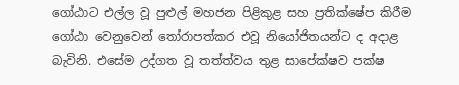ගෝඨාට එල්ල වූ පුළුල් මහජන පිළිකුළ සහ ප්‍රතික්ෂේප කිරීම ගෝඨා වෙනුවෙන් තෝරාපත්කර එවූ නියෝජිතයන්ට ද අදාළ බැවිනි. එසේම උද්ගත වූ තත්ත්වය තුළ සාපේක්ෂව පක්ෂ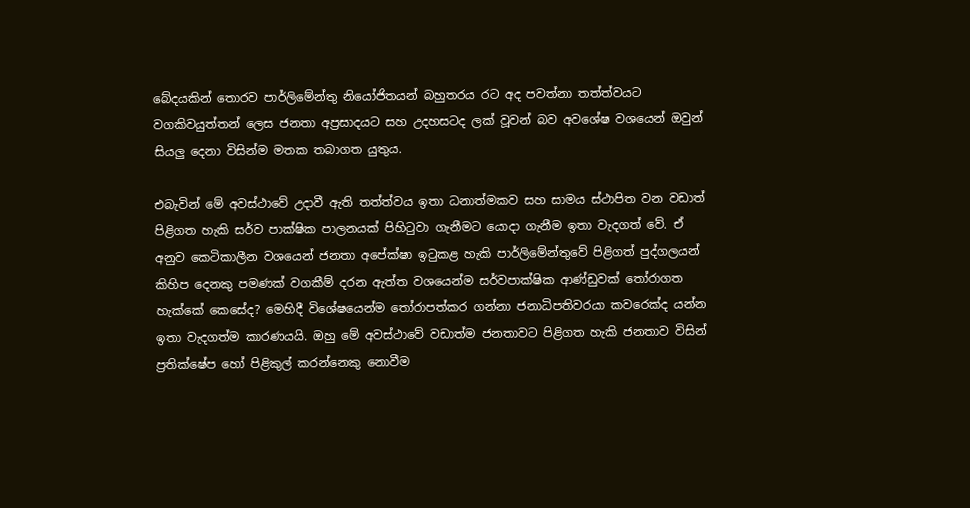බේදයකින් තොරව පාර්ලිමේන්තු නියෝජිතයන් බහුතරය රට අද පවත්නා තත්ත්වයට වගකිවයුත්තන් ලෙස ජනතා අප්‍රසාදයට සහ උදහසටද ලක් වූවන් බව අවශේෂ වශයෙන් ඔවුන් සියලු දෙනා විසින්ම මතක තබාගත යුතුය.

එබැවින් මේ අවස්ථාවේ උදාවී ඇති තත්ත්වය ඉතා ධනාත්මකව සහ සාමය ස්ථාපිත වන වඩාත් පිළිගත හැකි සර්ව පාක්ෂික පාලනයක් පිහිටුවා ගැනීමට යොදා ගැනීම ඉතා වැදගත් වේ. ඒ අනුව කෙටිකාලීන වශයෙන් ජනතා අපේක්ෂා ඉටුකළ හැකි පාර්ලිමේන්තුවේ පිළිගත් පුද්ගලයන් කිහිප දෙනකු පමණක් වගකීම් දරන ඇත්ත වශයෙන්ම සර්වපාක්ෂික ආණ්ඩුවක් තෝරාගත හැක්කේ කෙසේද? මෙහිදී විශේෂයෙන්ම තෝරාපත්කර ගන්නා ජනාධිපතිවරයා කවරෙක්ද යන්න ඉතා වැදගත්ම කාරණයයි. ඔහු මේ අවස්ථාවේ වඩාත්ම ජනතාවට පිළිගත හැකි ජනතාව විසින් ප්‍රතික්ෂේප හෝ පිළිකුල් කරන්නෙකු නොවීම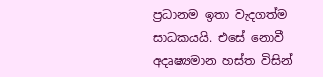ප්‍රධානම ඉතා වැදගත්ම සාධකයයි. එසේ නොවී අදෘෂ්‍යමාන හස්ත විසින්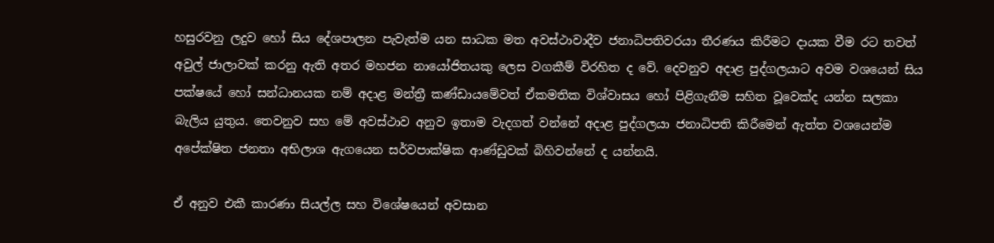හසුරවනු ලදුව හෝ සිය දේශපාලන පැවැත්ම යන සාධක මත අවස්ථාවාදීව ජනාධිපතිවරයා තීරණය කිරීමට දායක වීම රට තවත් අවුල් ජාලාවක් කරනු ඇති අතර මහජන නායෝජිතයකු ලෙස වගකීම් විරහිත ද වේ. දෙවනුව අදාළ පුද්ගලයාට අවම වශයෙන් සිය පක්ෂයේ හෝ සන්ධානයක නම් අදාළ මන්ත්‍රී කණ්ඩායමේවත් ඒකමතික විශ්වාසය හෝ පිළිගැනීම සහිත වූවෙක්ද යන්න සලකා බැලිය යුතුය. තෙවනුව සහ මේ අවස්ථාව අනුව ඉතාම වැදගත් වන්නේ අදාළ පුද්ගලයා ජනාධිපති කිරීමෙන් ඇත්ත වශයෙන්ම අපේක්ෂිත ජනතා අභිලාශ ඇගයෙන සර්වපාක්ෂික ආණ්ඩුවක් බිහිවන්නේ ද යන්නයි.

ඒ අනුව එකී කාරණා සියල්ල සහ විශේෂයෙන් අවසාන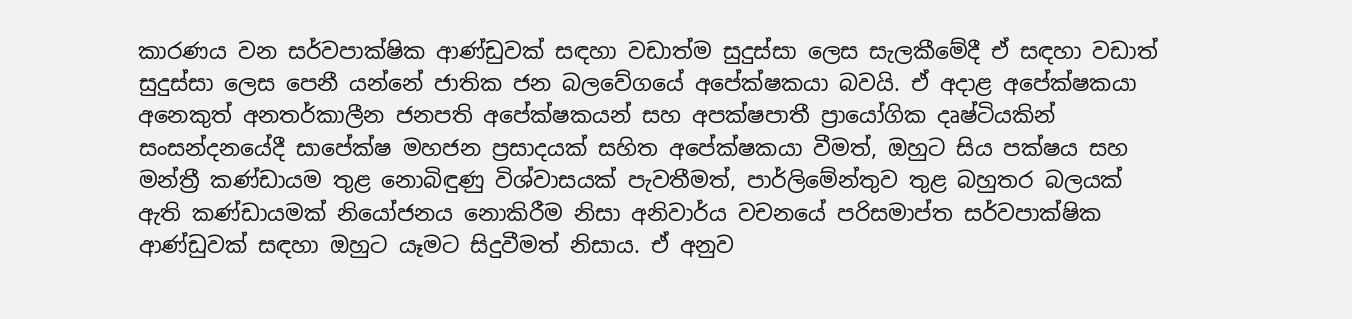කාරණය වන සර්වපාක්ෂික ආණ්ඩුවක් සඳහා වඩාත්ම සුදුස්සා ලෙස සැලකීමේදී ඒ සඳහා වඩාත් සුදුස්සා ලෙස පෙනී යන්නේ ජාතික ජන බලවේගයේ අපේක්ෂකයා බවයි. ඒ අදාළ අපේක්ෂකයා අනෙකුත් අනතර්කාලීන ජනපති අපේක්ෂකයන් සහ අපක්ෂපාතී ප්‍රායෝගික දෘෂ්ටියකින් සංසන්දනයේදී සාපේක්ෂ මහජන ප්‍රසාදයක් සහිත අපේක්ෂකයා වීමත්, ඔහුට සිය පක්ෂය සහ මන්ත්‍රී කණ්ඩායම තුළ නොබිඳුණු විශ්වාසයක් පැවතීමත්, පාර්ලිමේන්තුව තුළ බහුතර බලයක් ඇති කණ්ඩායමක් නියෝජනය නොකිරීම නිසා අනිවාර්ය වචනයේ පරිසමාප්ත සර්වපාක්ෂික ආණ්ඩුවක් සඳහා ඔහුට යෑමට සිදුවීමත් නිසාය. ඒ අනුව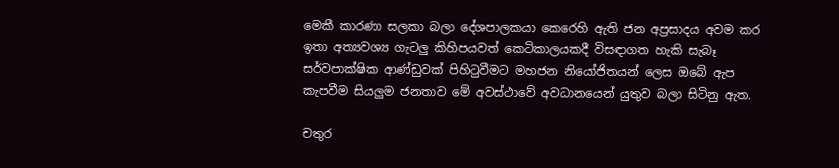මෙකී කාරණා සලකා බලා දේශපාලකයා කෙරෙහි ඇති ජන අප්‍රසාදය අවම කර ඉතා අත්‍යවශ්‍ය ගැටලු කිහිපයවත් කෙටිකාලයකදී විසඳාගත හැකි සැබෑ සර්වපාක්ෂික ආණ්ඩුවක් පිහිටුවීමට මහජන නියෝජිතයන් ලෙස ඔබේ ඇප කැපවීම සියලුම ජනතාව මේ අවස්ථාවේ අවධානයෙන් යුතුව බලා සිටිනු ඇත.

චතුර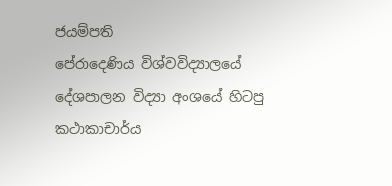ජයම්පති
පේරාදෙණිය විශ්වවිද්‍යාලයේ දේශපාලන විද්‍යා අංශයේ හිටපු කථාකාචාර්ය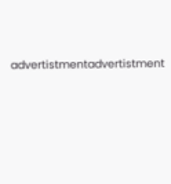advertistmentadvertistment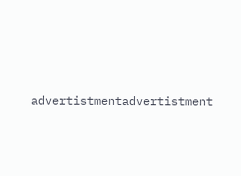advertistmentadvertistment